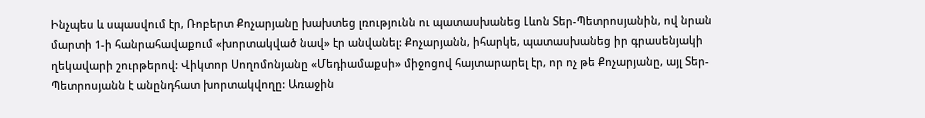Ինչպես և սպասվում էր, Ռոբերտ Քոչարյանը խախտեց լռությունն ու պատասխանեց Լևոն Տեր-Պետրոսյանին, ով նրան մարտի 1-ի հանրահավաքում «խորտակված նավ» էր անվանել: Քոչարյանն, իհարկե, պատասխանեց իր գրասենյակի ղեկավարի շուրթերով: Վիկտոր Սողոմոնյանը «Մեդիամաքսի» միջոցով հայտարարել էր, որ ոչ թե Քոչարյանը, այլ Տեր-Պետրոսյանն է անընդհատ խորտակվողը: Առաջին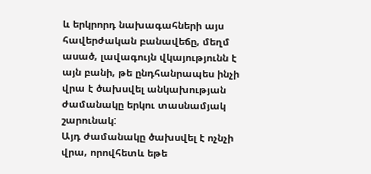և երկրորդ նախագահների այս հավերժական բանավեճը, մեղմ ասած, լավագույն վկայությունն է այն բանի, թե ընդհանրապես ինչի վրա է ծախսվել անկախության ժամանակը երկու տասնամյակ շարունակ:
Այդ ժամանակը ծախսվել է ոչնչի վրա, որովհետև եթե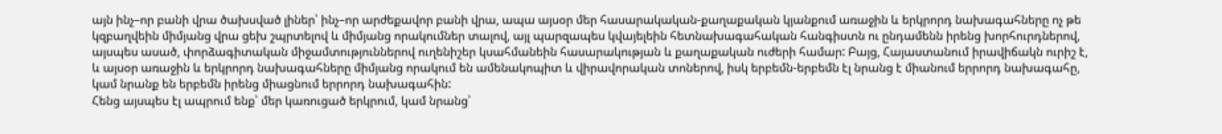այն ինչ–որ բանի վրա ծախսված լիներ՝ ինչ–որ արժեքավոր բանի վրա, ապա այսօր մեր հասարակական-քաղաքական կյանքում առաջին և երկրորդ նախագահները ոչ թե կզբաղվեին միմյանց վրա ցեխ շպրտելով և միմյանց որակումներ տալով, այլ պարզապես կվայելեին հետնախագահական հանգիստն ու ընդամենն իրենց խորհուրդներով, այսպես ասած, փորձագիտական միջամտություններով ուղենիշեր կսահմանեին հասարակության և քաղաքական ուժերի համար: Բայց, Հայաստանում իրավիճակն ուրիշ է, և այսօր առաջին և երկրորդ նախագահները միմյանց որակում են ամենակոպիտ և վիրավորական տոներով, իսկ երբեմն-երբեմն էլ նրանց է միանում երրորդ նախագահը, կամ նրանք են երբեմն իրենց միացնում երրորդ նախագահին:
Հենց այսպես էլ ապրում ենք՝ մեր կառուցած երկրում, կամ նրանց՝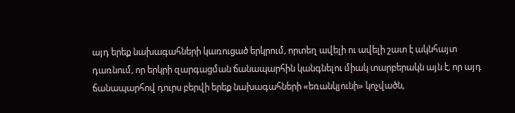այդ երեք նախագահների կառուցած երկրում, որտեղ ավելի ու ավելի շատ է ակնհայտ դառնում, որ երկրի զարգացման ճանապարհին կանգնելու միակ տարբերակն այն է, որ այդ ճանապարհով դուրս բերվի երեք նախագահների «եռանկյունի» կոչվածն,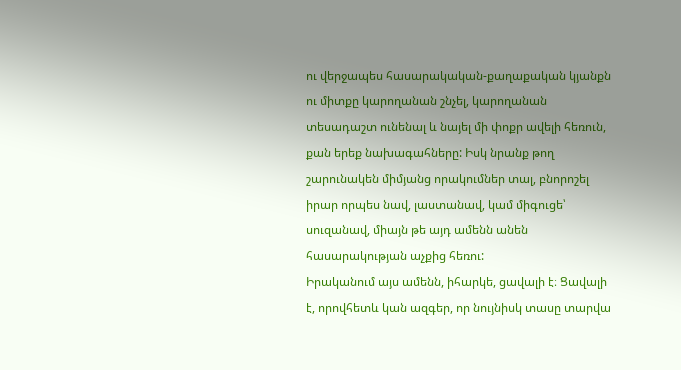ու վերջապես հասարակական-քաղաքական կյանքն ու միտքը կարողանան շնչել, կարողանան տեսադաշտ ունենալ և նայել մի փոքր ավելի հեռուն, քան երեք նախագահները: Իսկ նրանք թող շարունակեն միմյանց որակումներ տալ, բնորոշել իրար որպես նավ, լաստանավ, կամ միգուցե՝ սուզանավ, միայն թե այդ ամենն անեն հասարակության աչքից հեռու:
Իրականում այս ամենն, իհարկե, ցավալի է։ Ցավալի է, որովհետև կան ազգեր, որ նույնիսկ տասը տարվա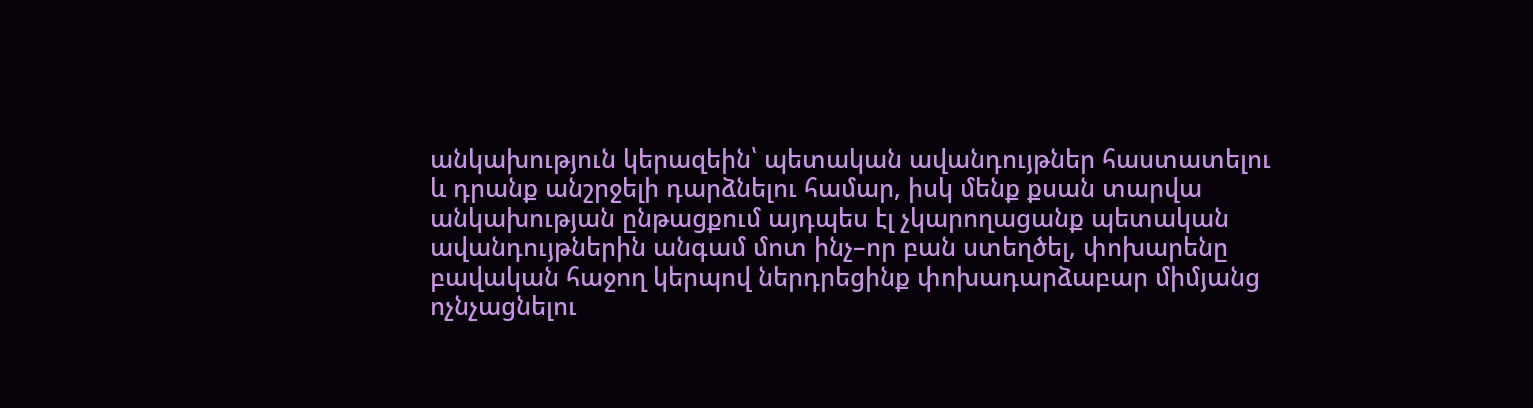անկախություն կերազեին՝ պետական ավանդույթներ հաստատելու և դրանք անշրջելի դարձնելու համար, իսկ մենք քսան տարվա անկախության ընթացքում այդպես էլ չկարողացանք պետական ավանդույթներին անգամ մոտ ինչ–որ բան ստեղծել, փոխարենը բավական հաջող կերպով ներդրեցինք փոխադարձաբար միմյանց ոչնչացնելու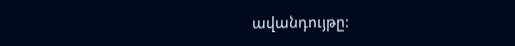ավանդույթը: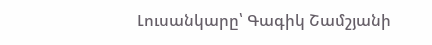Լուսանկարը՝ Գագիկ Շամշյանի